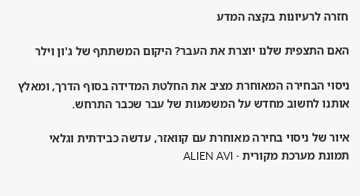חזרה לרעיונות בקצה המדע

האם התצפית שלנו יוצרת את העבר? היקום המשתתף של ג'ון וילר

ניסוי הבחירה המאוחרת מציב את החלטת המדידה בסוף הדרך, ומאלץ אותנו לחשוב מחדש על המשמעות של עבר שכבר התרחש.

איור של ניסוי בחירה מאוחרת עם קוואזר, עדשה כבידתית וגלאי
תמונת מערכת מקורית · ALIEN AVI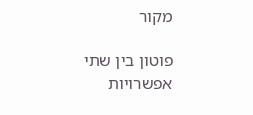מקור

פוטון בין שתי אפשרויות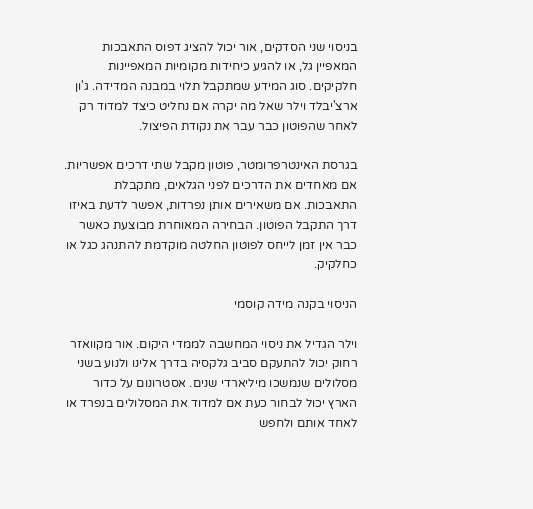בניסוי שני הסדקים, אור יכול להציג דפוס התאבכות המאפיין גל, או להגיע כיחידות מקומיות המאפיינות חלקיקים. סוג המידע שמתקבל תלוי במבנה המדידה. ג'ון ארצ'יבלד וילר שאל מה יקרה אם נחליט כיצד למדוד רק לאחר שהפוטון כבר עבר את נקודת הפיצול.

בגרסת האינטרפרומטר, פוטון מקבל שתי דרכים אפשריות. אם מאחדים את הדרכים לפני הגלאים, מתקבלת התאבכות. אם משאירים אותן נפרדות, אפשר לדעת באיזו דרך התקבל הפוטון. הבחירה המאוחרת מבוצעת כאשר כבר אין זמן לייחס לפוטון החלטה מוקדמת להתנהג כגל או כחלקיק.

הניסוי בקנה מידה קוסמי

וילר הגדיל את ניסוי המחשבה לממדי היקום. אור מקוואזר רחוק יכול להתעקם סביב גלקסיה בדרך אלינו ולנוע בשני מסלולים שנמשכו מיליארדי שנים. אסטרונום על כדור הארץ יכול לבחור כעת אם למדוד את המסלולים בנפרד או לאחד אותם ולחפש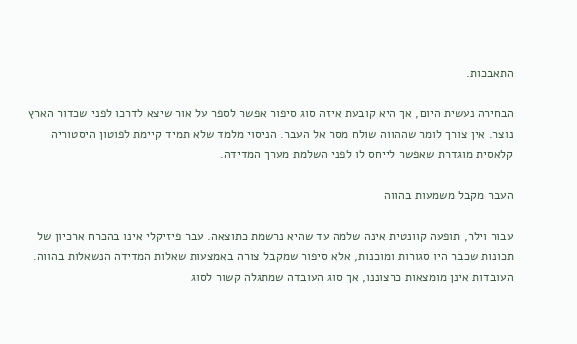התאבכות.

הבחירה נעשית היום, אך היא קובעת איזה סוג סיפור אפשר לספר על אור שיצא לדרכו לפני שכדור הארץ נוצר. אין צורך לומר שההווה שולח מסר אל העבר. הניסוי מלמד שלא תמיד קיימת לפוטון היסטוריה קלאסית מוגדרת שאפשר לייחס לו לפני השלמת מערך המדידה.

העבר מקבל משמעות בהווה

עבור וילר, תופעה קוונטית אינה שלמה עד שהיא נרשמת כתוצאה. עבר פיזיקלי אינו בהכרח ארכיון של תכונות שכבר היו סגורות ומוכנות, אלא סיפור שמקבל צורה באמצעות שאלות המדידה הנשאלות בהווה. העובדות אינן מומצאות כרצוננו, אך סוג העובדה שמתגלה קשור לסוג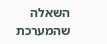השאלה שהמערכת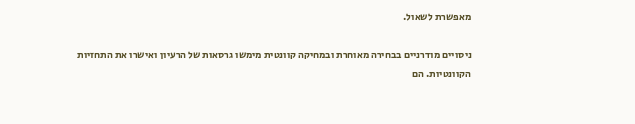מאפשרת לשאול.

ניסויים מודרניים בבחירה מאוחרת ובמחיקה קוונטית מימשו גרסאות של הרעיון ואישרו את התחזיות הקוונטיות. הם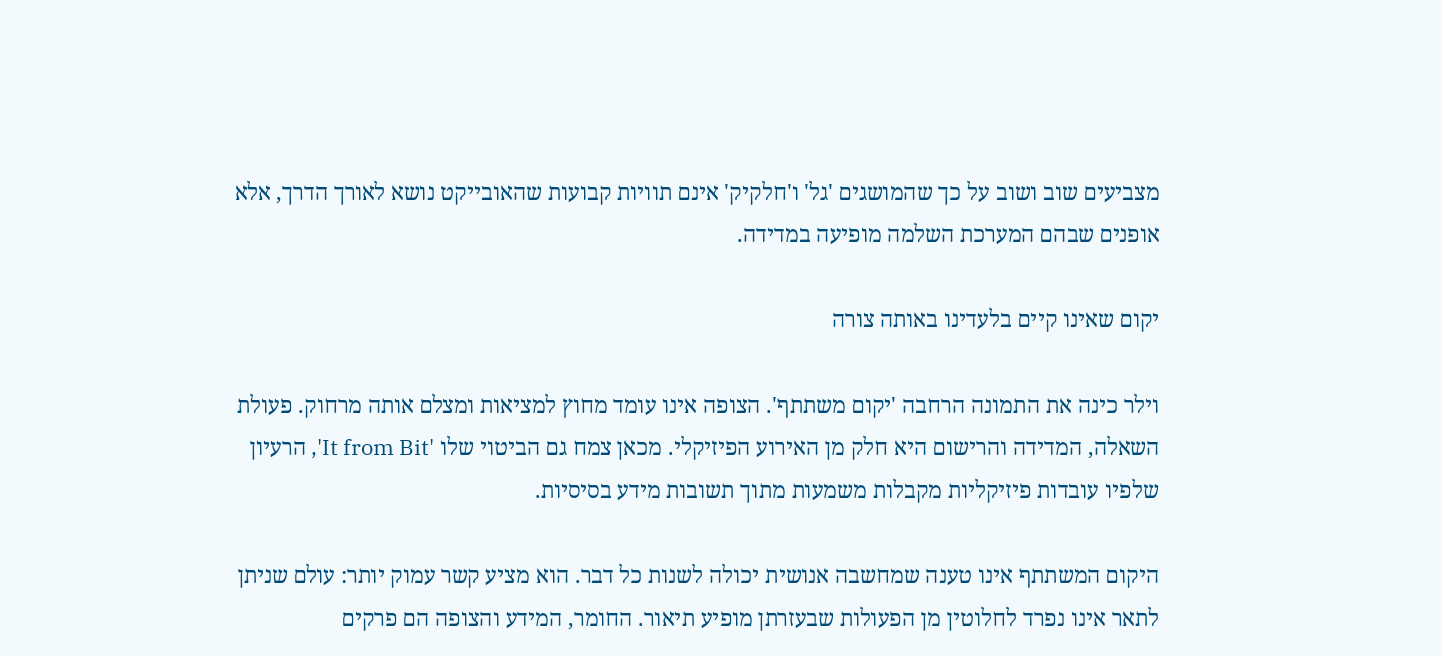מצביעים שוב ושוב על כך שהמושגים 'גל' ו'חלקיק' אינם תוויות קבועות שהאובייקט נושא לאורך הדרך, אלא אופנים שבהם המערכת השלמה מופיעה במדידה.

יקום שאינו קיים בלעדינו באותה צורה

וילר כינה את התמונה הרחבה 'יקום משתתף'. הצופה אינו עומד מחוץ למציאות ומצלם אותה מרחוק. פעולת השאלה, המדידה והרישום היא חלק מן האירוע הפיזיקלי. מכאן צמח גם הביטוי שלו 'It from Bit', הרעיון שלפיו עובדות פיזיקליות מקבלות משמעות מתוך תשובות מידע בסיסיות.

היקום המשתתף אינו טענה שמחשבה אנושית יכולה לשנות כל דבר. הוא מציע קשר עמוק יותר: עולם שניתן לתאר אינו נפרד לחלוטין מן הפעולות שבעזרתן מופיע תיאור. החומר, המידע והצופה הם פרקים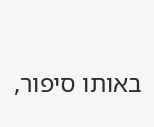באותו סיפור,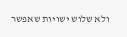ולא שלוש ישויות שאפשר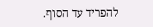להפריד עד הסוף.